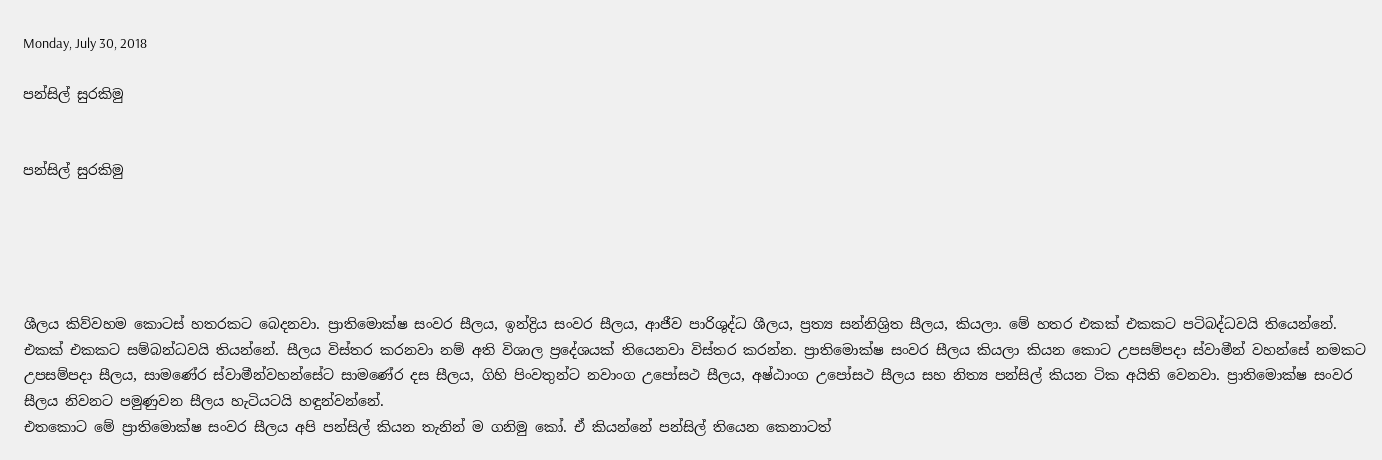Monday, July 30, 2018

පන්සිල් සුරකිමු


පන්සිල් සුරකිමු





ශීලය කිව්වහම කොටස්‌ හතරකට බෙදනවා. ප්‍රාතිමොක්‌ෂ සංවර සීලය, ඉන්ද්‍රිය සංවර සීලය, ආජීව පාරිශුද්ධ ශීලය, ප්‍රත්‍ය සන්නිශ්‍රිත සීලය, කියලා. මේ හතර එකක්‌ එකකට පටිබද්ධවයි තියෙන්නේ. එකක්‌ එකකට සම්බන්ධවයි තියන්නේ. සීලය විස්‌තර කරනවා නම් අති විශාල ප්‍රදේශයක්‌ තියෙනවා විස්‌තර කරන්න. ප්‍රාතිමොක්‌ෂ සංවර සීලය කියලා කියන කොට උපසම්පදා ස්‌වාමීන් වහන්සේ නමකට උපසම්පදා සීලය, සාමණේර ස්‌වාමීන්වහන්සේට සාමණේර දස සීලය, ගිහි පිංවතුන්ට නවාංග උපෝසථ සීලය, අෂ්ඨාංග උපෝසථ සීලය සහ නිත්‍ය පන්සිල් කියන ටික අයිති වෙනවා. ප්‍රාතිමොක්‌ෂ සංවර සීලය නිවනට පමුණුවන සීලය හැටියටයි හඳුන්වන්නේ.
එතකොට මේ ප්‍රාතිමොක්‌ෂ සංවර සීලය අපි පන්සිල් කියන තැනින් ම ගනිමු කෝ. ඒ කියන්නේ පන්සිල් තියෙන කෙනාටත්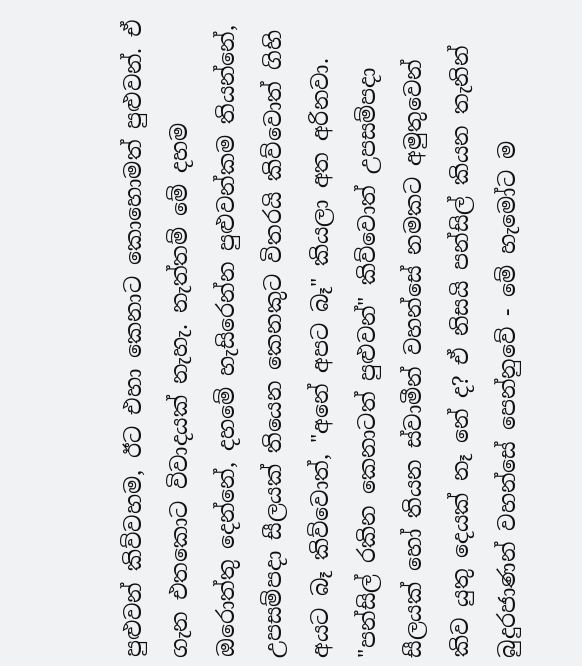පුළුවන් කිව්වහම, ඊට එහා කෙනාට කොහොමත් පුළුවන්. ඒ ගැන එතකොට විවාදයක්‌ නැහැ. නැත්තම් මේ දහම ඔරොත්තු දෙන්නේ, දහමේ හැසිරෙන්න පුළුවන්කම තියන්නේ, උපසම්පදා සීලයක්‌ තියෙන කෙනකුට විතරයි කිව්වොත් ගිහි අයට බෑ කිව්වොත්, "අනේ අපට බෑ" කියලා අත අරිනවා. "පන්සිල් රකින කෙනාටත් පුළුවන්" කිව්වොත් උපසම්පදා සීලයක්‌ හෝ තියන ස්‌වාමීන් වහන්සේ නමකට අමුතුවෙන් කිව යුතු දෙයක්‌ නෑ නේ ද? ඒ නිසයි පන්සිල් කියන තැනින් බුදුරජාණන් වහන්සේ පෙන්නුවේ - මේ හැමෝට ම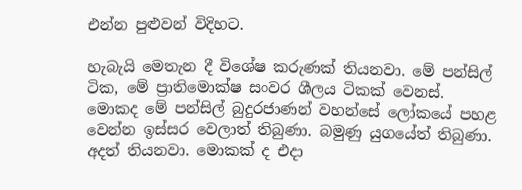එන්න පුළුවන් විදිහට.

හැබැයි මෙතැන දී විශේෂ කරුණක්‌ තියනවා. මේ පන්සිල් ටික, මේ ප්‍රාතිමොක්‌ෂ සංවර ශීලය ටිකක්‌ වෙනස්‌. මොකද මේ පන්සිල් බුදුරජාණන් වහන්සේ ලෝකයේ පහළ වෙන්න ඉස්‌සර වෙලාත් තිබුණා. බමුණු යුගයේත් තිබුණා. අදත් තියනවා. මොකක්‌ ද එදා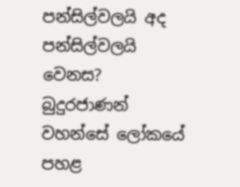පන්සිල්වලයි අද පන්සිල්වලයි වෙනස? බුදුරජාණන් වහන්සේ ලෝකයේ පහළ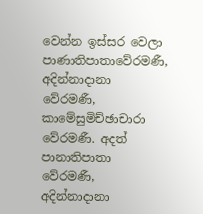වෙන්න ඉස්‌සර වෙලා පාණාතිපාතාවේරමණී, අදින්නාදානා වේරමණී, කාමේසුමිච්ඡාචාරා වේරමණී. අදත් පානාතිපාතා වේරමණී, අදින්නාදානා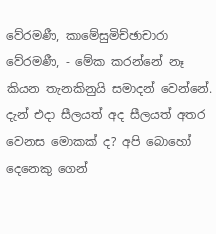වේරමණී, කාමේසුමිච්ඡාචාරා වේරමණී, - මේක කරන්නේ නෑ කියන තැනකිනුයි සමාදන් වෙන්නේ. දැන් එදා සීලයත් අද සීලයත් අතර වෙනස මොකක්‌ ද? අපි බොහෝ දෙනෙකු ගෙන්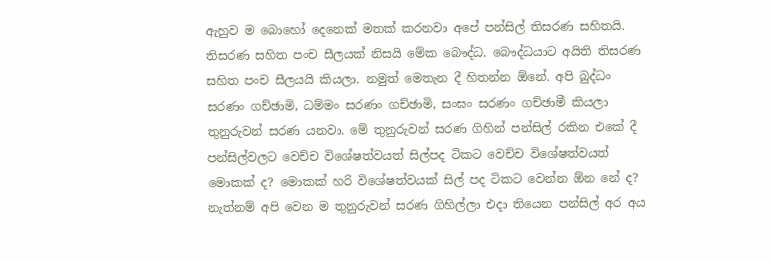ඇහුව ම බොහෝ දෙනෙක්‌ මතක්‌ කරනවා අපේ පන්සිල් තිසරණ සහිතයි. තිසරණ සහිත පංච සීලයක්‌ නිසයි මේක බෞද්ධ. බෞද්ධයාට අයිති තිසරණ සහිත පංච සීලයයි කියලා. නමුත් මෙතැන දී හිතන්න ඕනේ. අපි බුද්ධං සරණං ගච්ඡාමි, ධම්මං සරණං ගච්ඡාමි, සංඝං සරණං ගච්ඡාමී කියලා තුනුරුවන් සරණ යනවා. මේ තුනුරුවන් සරණ ගිහින් පන්සිල් රකින එකේ දී පන්සිල්වලට වෙච්ච විශේෂත්වයත් සිල්පද ටිකට වෙච්ච විශේෂත්වයත් මොකක්‌ ද? මොකක්‌ හරි විශේෂත්වයක්‌ සිල් පද ටිකට වෙන්න ඕන නේ ද? නැත්නම් අපි වෙන ම තුනුරුවන් සරණ ගිහිල්ලා එදා තියෙන පන්සිල් අර අය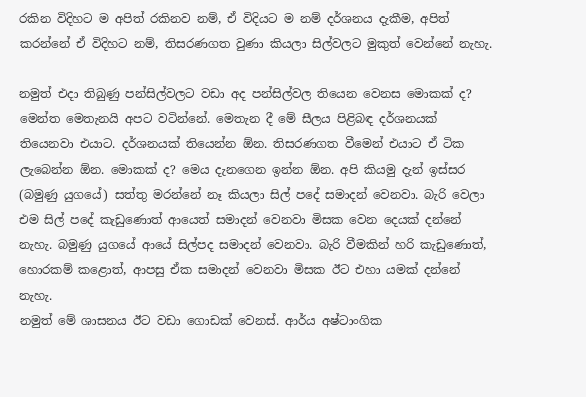රකින විදිහට ම අපිත් රකිනව නම්, ඒ විදියට ම නම් දර්ශනය දැකීම, අපිත් කරන්නේ ඒ විදිහට නම්, තිසරණගත වුණා කියලා සිල්වලට මුකුත් වෙන්නේ නැහැ.

නමුත් එදා තිබුණු පන්සිල්වලට වඩා අද පන්සිල්වල තියෙන වෙනස මොකක්‌ ද? මෙන්ත මෙතැනයි අපට වටින්නේ. මෙතැන දී මේ සීලය පිළිබඳ දර්ශනයක්‌ තියෙනවා එයාට. දර්ශනයක්‌ තියෙන්න ඕන. තිසරණගත වීමෙන් එයාට ඒ ටික ලැබෙන්න ඕන. මොකක්‌ ද? මෙය දැනගෙන ඉන්න ඕන. අපි කියමු දැන් ඉස්‌සර (බමුණු යුගයේ) සත්තු මරන්නේ නෑ කියලා සිල් පදේ සමාදන් වෙනවා. බැරි වෙලා එම සිල් පදේ කැඩුණොත් ආයෙත් සමාදන් වෙනවා මිසක වෙන දෙයක්‌ දන්නේ නැහැ. බමුණු යුගයේ ආයේ සිල්පද සමාදන් වෙනවා. බැරි වීමකින් හරි කැඩුණොත්, හොරකම් කළොත්, ආපසු ඒක සමාදන් වෙනවා මිසක ඊට එහා යමක්‌ දන්නේ නැහැ.
නමුත් මේ ශාසනය ඊට වඩා ගොඩක්‌ වෙනස්‌. ආර්ය අෂ්ටාංගික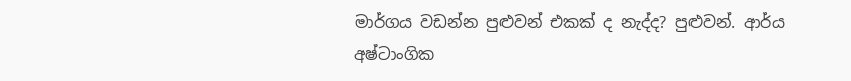මාර්ගය වඩන්න පුළුවන් එකක්‌ ද නැද්ද? පුළුවන්. ආර්ය අෂ්ටාංගික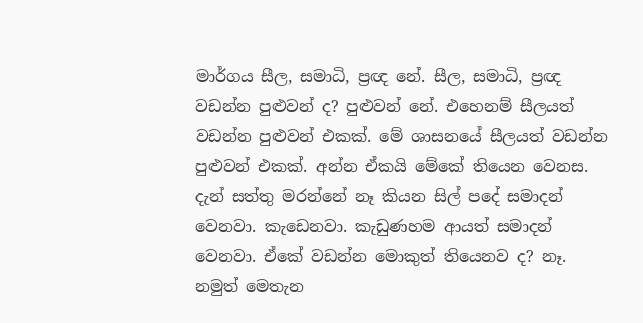මාර්ගය සීල, සමාධි, ප්‍රඥ නේ. සීල, සමාධි, ප්‍රඥ වඩන්න පුළුවන් ද? පුළුවන් නේ. එහෙනම් සීලයත් වඩන්න පුළුවන් එකක්‌. මේ ශාසනයේ සීලයත් වඩන්න පුළුවන් එකක්‌. අන්න ඒකයි මේකේ තියෙන වෙනස. දැන් සත්තු මරන්නේ නෑ කියන සිල් පදේ සමාදන් වෙනවා. කැඩෙනවා. කැඩුණහම ආයත් සමාදන් වෙනවා. ඒකේ වඩන්න මොකුත් තියෙනව ද? නෑ. නමුත් මෙතැන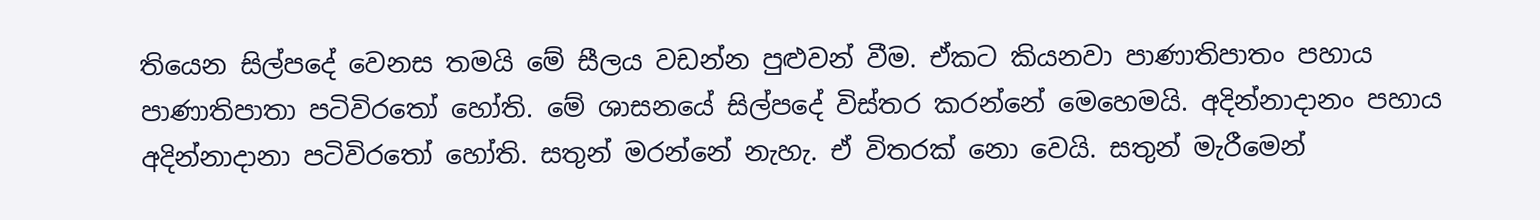තියෙන සිල්පදේ වෙනස තමයි මේ සීලය වඩන්න පුළුවන් වීම. ඒකට කියනවා පාණාතිපාතං පහාය පාණාතිපාතා පටිවිරතෝ හෝති. මේ ශාසනයේ සිල්පදේ විස්‌තර කරන්නේ මෙහෙමයි. අදින්නාදානං පහාය අදින්නාදානා පටිවිරතෝ හෝති. සතුන් මරන්නේ නැහැ. ඒ විතරක්‌ නො වෙයි. සතුන් මැරීමෙන්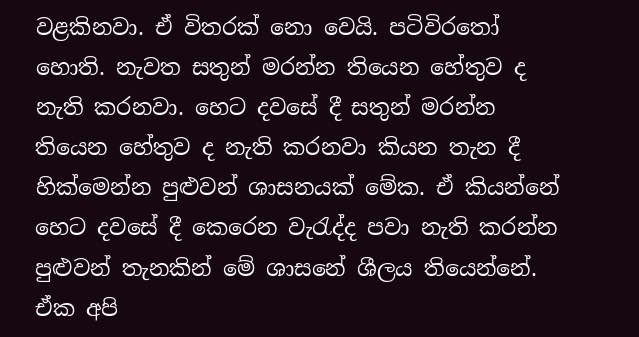වළකිනවා. ඒ විතරක්‌ නො වෙයි. පටිවිරතෝ හොති. නැවත සතුන් මරන්න තියෙන හේතුව ද නැති කරනවා. හෙට දවසේ දී සතුන් මරන්න තියෙන හේතුව ද නැති කරනවා කියන තැන දී හික්‌මෙන්න පුළුවන් ශාසනයක්‌ මේක. ඒ කියන්නේ හෙට දවසේ දී කෙරෙන වැරැද්ද පවා නැති කරන්න පුළුවන් තැනකින් මේ ශාසනේ ශීලය තියෙන්නේ. ඒක අපි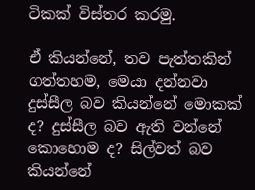ටිකක්‌ විස්‌තර කරමු.

ඒ කියන්නේ, තව පැත්තකින් ගත්තහම, මෙයා දන්නවා දුස්‌සීල බව කියන්නේ මොකක්‌ ද? දුස්‌සීල බව ඇති වන්නේ කොහොම ද? සිල්වත් බව කියන්නේ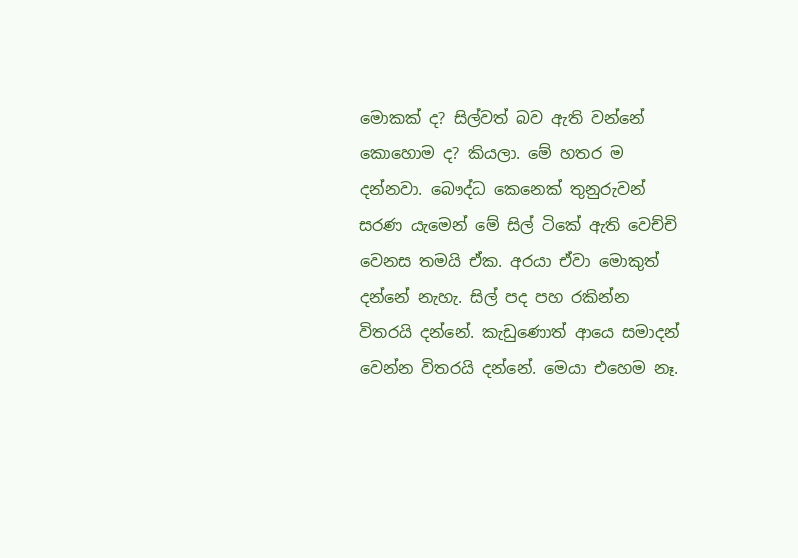මොකක්‌ ද? සිල්වත් බව ඇති වන්නේ කොහොම ද? කියලා. මේ හතර ම දන්නවා. බෞද්ධ කෙනෙක්‌ තුනුරුවන් සරණ යැමෙන් මේ සිල් ටිකේ ඇති වෙච්චි වෙනස තමයි ඒක. අරයා ඒවා මොකුත් දන්නේ නැහැ. සිල් පද පහ රකින්න විතරයි දන්නේ. කැඩුණොත් ආයෙ සමාදන් වෙන්න විතරයි දන්නේ. මෙයා එහෙම නෑ.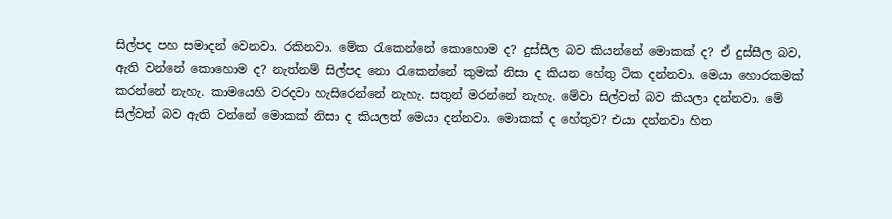සිල්පද පහ සමාදන් වෙනවා. රකිනවා. මේක රැකෙන්නේ කොහොම ද? දුස්‌සීල බව කියන්නේ මොකක්‌ ද? ඒ දුස්‌සීල බව, ඇති වන්නේ කොහොම ද? නැත්නම් සිල්පද නො රැකෙන්නේ කුමක්‌ නිසා ද කියන හේතු ටික දන්නවා. මෙයා හොරකමක්‌ කරන්නේ නැහැ. කාමයෙහි වරදවා හැසිරෙන්නේ නැහැ. සතුන් මරන්නේ නැහැ. මේවා සිල්වත් බව කියලා දන්නවා. මේ සිල්වත් බව ඇති වන්නේ මොකක්‌ නිසා ද කියලත් මෙයා දන්නවා. මොකක්‌ ද හේතුව? එයා දන්නවා හිත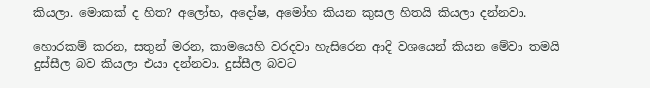කියලා. මොකක්‌ ද හිත? අලෝභ, අදෝෂ, අමෝහ කියන කුසල හිතයි කියලා දන්නවා.

හොරකම් කරන, සතුන් මරන, කාමයෙහි වරදවා හැසිරෙන ආදි වශයෙන් කියන මේවා තමයි දුස්‌සීල බව කියලා එයා දන්නවා. දුස්‌සීල බවට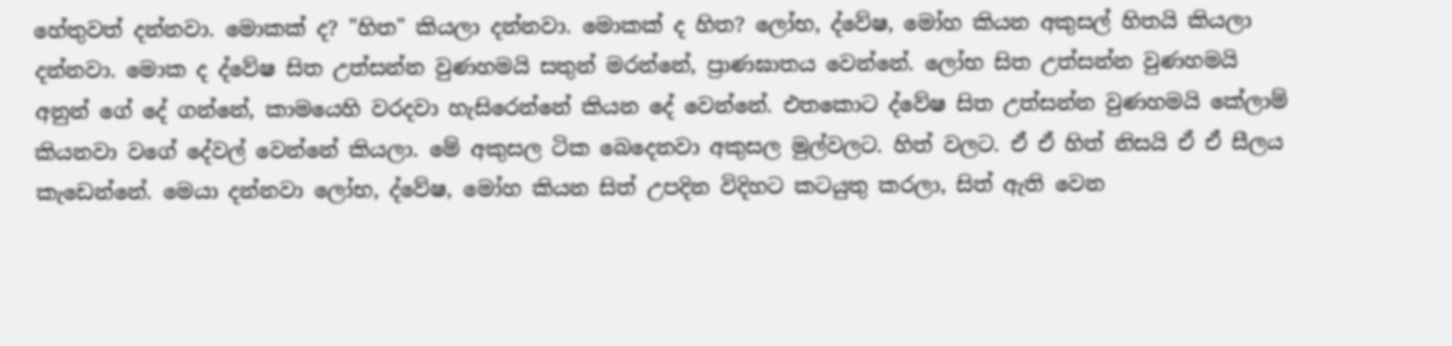හේතුවත් දන්නවා. මොකක්‌ ද? "හිත" කියලා දන්නවා. මොකක්‌ ද හිත? ලෝභ, ද්වේෂ, මෝහ කියන අකුසල් හිතයි කියලා දන්නවා. මොක ද ද්වේෂ සිත උත්සන්න වුණහමයි සතුන් මරන්නේ, ප්‍රාණඝාතය වෙන්නේ. ලෝභ සිත උත්සන්න වුණහමයි අනුන් ගේ දේ ගන්නේ, කාමයෙහි වරදවා හැසිරෙන්නේ කියන දේ වෙන්නේ. එතකොට ද්වේෂ සිත උත්සන්න වුණහමයි කේලාම් කියනවා වගේ දේවල් වෙන්නේ කියලා. මේ අකුසල ටික බෙදෙනවා අකුසල මුල්වලට. හිත් වලට. ඒ ඒ හිත් නිසයි ඒ ඒ සීලය කැඩෙන්නේ. මෙයා දන්නවා ලෝභ, ද්වේෂ, මෝහ කියන සිත් උපදින විදිහට කටයුතු කරලා, සිත් ඇති වෙන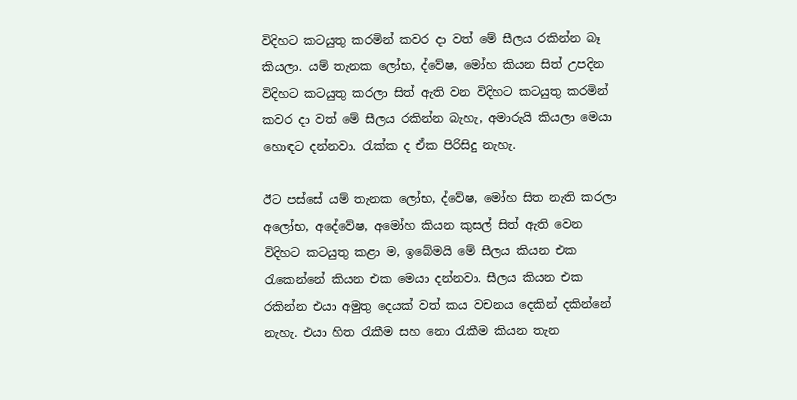විදිහට කටයුතු කරමින් කවර දා වත් මේ සීලය රකින්න බෑ කියලා. යම් තැනක ලෝභ, ද්වේෂ, මෝහ කියන සිත් උපදින විදිහට කටයුතු කරලා සිත් ඇති වන විදිහට කටයුතු කරමින් කවර දා වත් මේ සීලය රකින්න බැහැ, අමාරුයි කියලා මෙයා හොඳට දන්නවා. රැක්‌ක ද ඒක පිරිසිදු නැහැ.

ඊට පස්‌සේ යම් තැනක ලෝභ, ද්වේෂ, මෝහ සිත නැති කරලා අලෝභ, අදේවේෂ, අමෝහ කියන කුසල් සිත් ඇති වෙන විදිහට කටයුතු කළා ම, ඉබේමයි මේ සීලය කියන එක රැකෙන්නේ කියන එක මෙයා දන්නවා. සීලය කියන එක රකින්න එයා අමුතු දෙයක්‌ වත් කය වචනය දෙකින් දකින්නේ නැහැ. එයා හිත රැකීම සහ නො රැකීම කියන තැන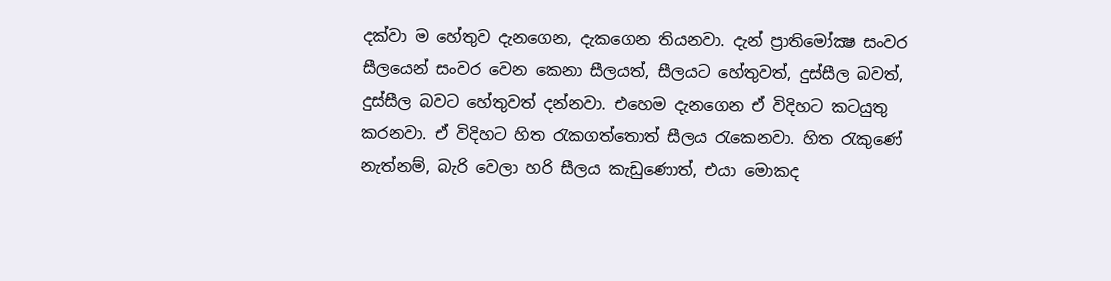දක්‌වා ම හේතුව දැනගෙන, දැකගෙන තියනවා. දැන් ප්‍රාතිමෝක්‍ෂ සංවර සීලයෙන් සංවර වෙන කෙනා සීලයත්, සීලයට හේතුවත්, දුස්‌සීල බවත්, දුස්‌සීල බවට හේතුවත් දන්නවා. එහෙම දැනගෙන ඒ විදිහට කටයුතු කරනවා. ඒ විදිහට හිත රැකගත්තොත් සීලය රැකෙනවා. හිත රැකුණේ නැත්නම්, බැරි වෙලා හරි සීලය කැඩුණොත්, එයා මොකද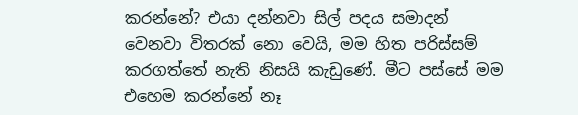කරන්නේ? එයා දන්නවා සිල් පදය සමාදන් වෙනවා විතරක්‌ නො වෙයි, මම හිත පරිස්‌සම් කරගත්තේ නැති නිසයි කැඩුණේ. මීට පස්‌සේ මම එහෙම කරන්නේ නෑ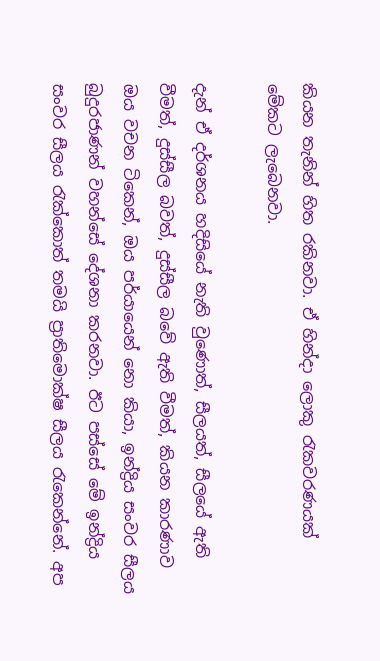කියන තැනින් හිත රකිනවා. ඒ හින්දා ලොකු රැකවරණයක්‌ මේකට ලැබෙනවා.

දැන් ඒ දර්ශනය හදිසියේ නැති වුණොත්, සීලයත්, සීලයේ ඇති වීමත්, දුස්‌සීල බවත්, දුස්‌සීල බවේ ඇති වීමත්, කියන කාරණාව ඔය වචන ටිකෙන්, ඔය පර්යායෙන් නො කියා, ඉන්ද්‍රිය සංවර සීලය බුදුරජාණන් වහන්සේ දේශනා කරනවා. ඊට පස්‌සේ මේ ඉන්ද්‍රිය සංවර සීලය රැක්‌කොත් තමයි ප්‍රාතිමොක්‌ෂ සීලය රැකෙන්නේ. අප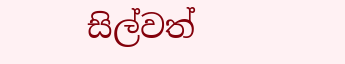සිල්වත්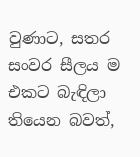වුණාට, සතර සංවර සීලය ම එකට බැඳිලා තියෙන බවත්,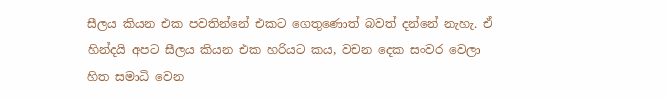සීලය කියන එක පවතින්නේ එකට ගෙතුණොත් බවත් දන්නේ නැහැ. ඒ හින්දයි අපට සීලය කියන එක හරියට කය, වචන දෙක සංවර වෙලා හිත සමාධි වෙන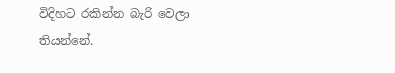විදිහට රකින්න බැරි වෙලා තියන්නේ.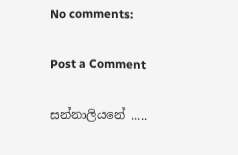No comments:

Post a Comment

සන්නාලියනේ .....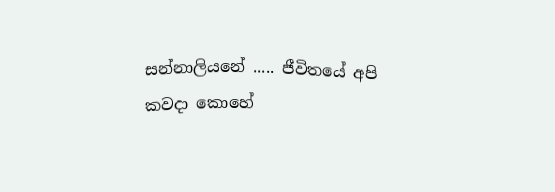සන්නාලියනේ ..... ජීවිතයේ අපි කවදා කොහේ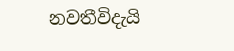නවතීවිදැයි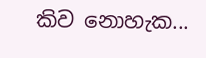කිව නොහැක...